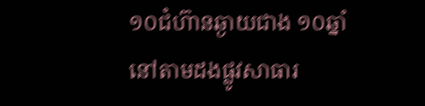១០ជំហ៊ានឆ្ងាយជាង ១០ឆ្នាំ
នៅតាមដងផ្លូវសាធារ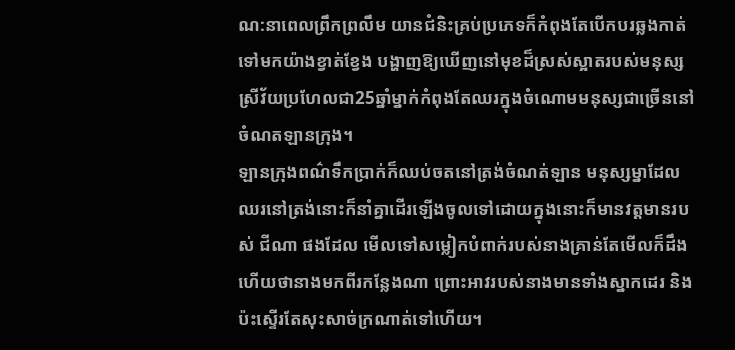ណ:នាពេលព្រឹកព្រលឹម យានជំនិះគ្រប់ប្រភេទក៏កំពុងតែបើកបរឆ្លងកាត់ទៅមកយ៉ាងខ្វាត់ខ្វែង បង្ហាញឱ្យឃើញនៅមុខដ៏ស្រស់ស្អាតរបស់មនុស្សស្រីវ័យប្រហែលជា25ឆ្នាំម្នាក់កំពុងតែឈរក្នុងចំណោមមនុស្សជាច្រើននៅចំណតឡានក្រុង។
ឡានក្រុងពណ៌ទឹកប្រាក់ក៏ឈប់ចតនៅត្រង់ចំណត់ឡាន មនុស្សម្នាដែលឈរនៅត្រង់នោះក៏នាំគ្នាដើរឡើងចូលទៅដោយក្នុងនោះក៏មានវត្តមានរបស់ ជីណា ផងដែល មើលទៅសម្លៀកបំពាក់របស់នាងគ្រាន់តែមើលក៏ដឹងហើយថានាងមកពីរកន្លែងណា ព្រោះអាវរបស់នាងមានទាំងស្នាកដេរ និងប៉ះស្ទើរតែសុះសាច់ក្រណាត់ទៅហើយ។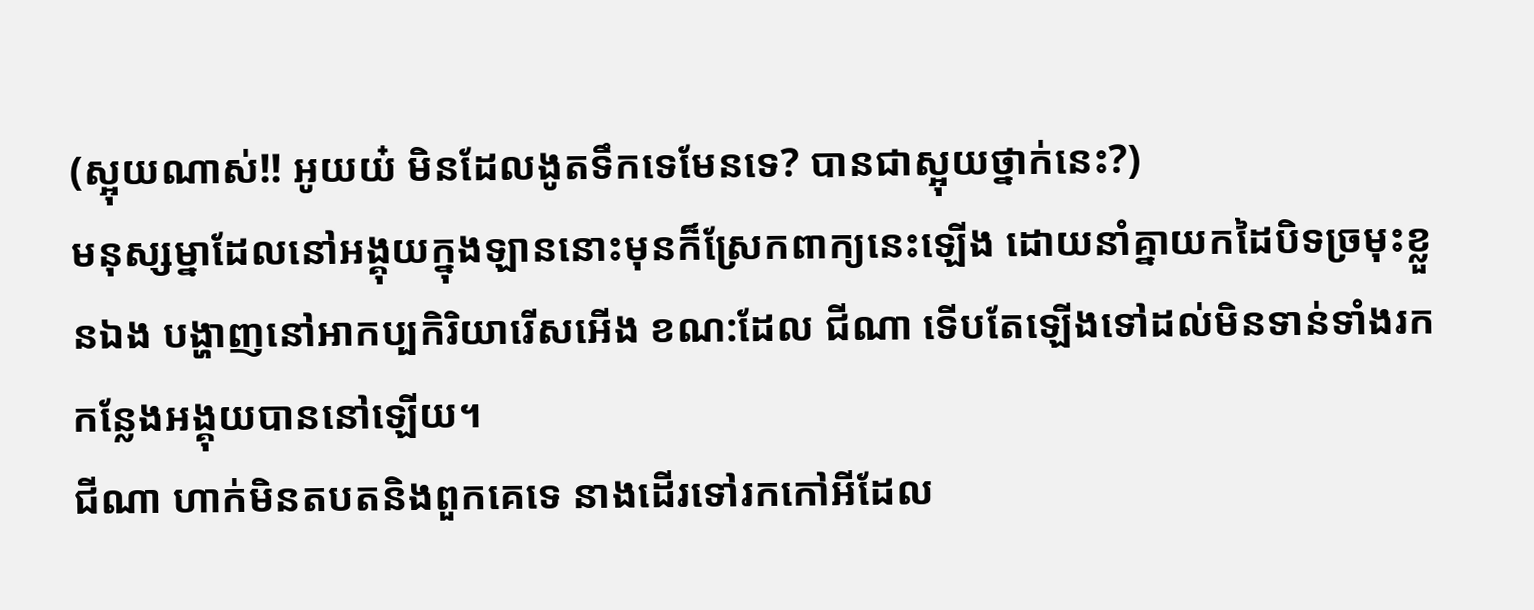(ស្អុយណាស់!! អូយយ៎ មិនដែលងូតទឹកទេមែនទេ? បានជាស្អុយថ្នាក់នេះ?)
មនុស្សម្នាដែលនៅអង្គុយក្នុងឡាននោះមុនក៏ស្រែកពាក្យនេះឡើង ដោយនាំគ្នាយកដៃបិទច្រមុះខ្លួនឯង បង្ហាញនៅអាកប្បកិរិយារើសអើង ខណ:ដែល ជីណា ទើបតែឡើងទៅដល់មិនទាន់ទាំងរកកន្លែងអង្គុយបាននៅឡើយ។
ជីណា ហាក់មិនតបតនិងពួកគេទេ នាងដើរទៅរកកៅអីដែល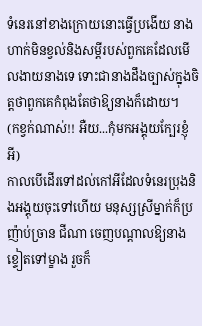ទំនេរនៅខាងក្រោយនោះធ្វើប្រងើយ នាងហាក់មិនខ្វល់និងសម្តីរបស់ពួកគេដែលមើលងាយនាងទេ ទោះជានាងដឹងច្បាស់ក្នុងចិត្តថាពួកគេកំពុងតែថាឱ្យនាងក៏ដោយ។
(កខ្វក់ណាស់!! អឺយ...កុំមកអង្គុយក្បែរខ្ញុំអី)
កាលបើដើរទៅដល់កៅអីដែលទំនេរប្រុងនិងអង្គុយចុះទៅហើយ មនុស្សស្រីម្នាក់ក៏ប្រញ៉ាប់ច្រាន ជីណា ចេញបណ្តាលឱ្យនាងខ្ទៀតទៅម្ខាង រួចក៏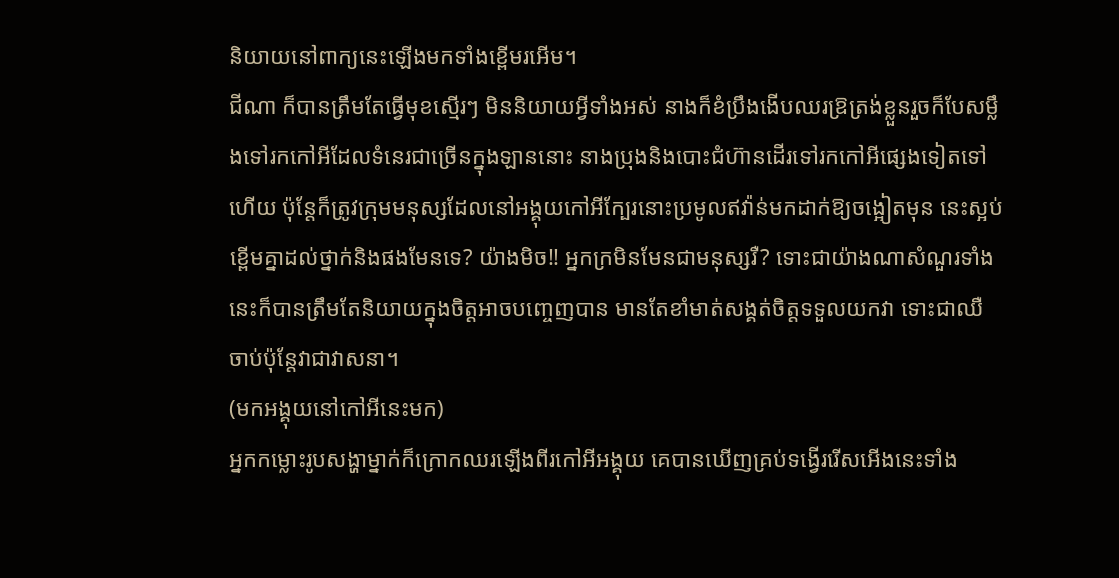និយាយនៅពាក្យនេះឡើងមកទាំងខ្ពើមរអើម។
ជីណា ក៏បានត្រឹមតែធ្វើមុខស្មើរៗ មិននិយាយអ្វីទាំងអស់ នាងក៏ខំប្រឹងងើបឈរឱ្រត្រង់ខ្លួនរួចក៏បែសម្លឹងទៅរកកៅអីដែលទំនេរជាច្រើនក្នុងឡាននោះ នាងប្រុងនិងបោះជំហ៊ានដើរទៅរកកៅអីផ្សេងទៀតទៅហើយ ប៉ុន្តែក៏ត្រូវក្រុមមនុស្សដែលនៅអង្គុយកៅអីក្បែរនោះប្រមូលឥវ៉ាន់មកដាក់ឱ្យចង្អៀតមុន នេះស្អប់ខ្ពើមគ្នាដល់ថ្នាក់និងផងមែនទេ? យ៉ាងមិច!! អ្នកក្រមិនមែនជាមនុស្សរឺ? ទោះជាយ៉ាងណាសំណួរទាំងនេះក៏បានត្រឹមតែនិយាយក្នុងចិត្តអាចបញ្ចេញបាន មានតែខាំមាត់សង្គត់ចិត្តទទួលយកវា ទោះជាឈឺចាប់ប៉ុន្តែវាជាវាសនា។
(មកអង្គុយនៅកៅអីនេះមក)
អ្នកកម្លោះរូបសង្ហាម្នាក់ក៏ក្រោកឈរឡើងពីរកៅអីអង្គុយ គេបានឃើញគ្រប់ទង្វើររើសអើងនេះទាំង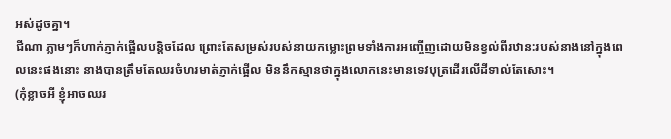អស់ដូចគ្នា។
ជីណា ភ្លាមៗក៏ហាក់ភ្ញាក់ផ្អើលបន្តិចដែល ព្រោះតែសម្រស់របស់នាយកម្លោះព្រមទាំងការអញ្ចើញដោយមិនខ្វល់ពីរឋាន:របស់នាងនៅក្នុងពេលនេះផងនោះ នាងបានត្រឹមតែឈរចំហរមាត់ភ្ញាក់ផ្អើល មិននឹកស្មានថាក្នុងលោកនេះមានទេវបុត្រដើរលើដីទាល់តែសោះ។
(កុំខ្លាចអី ខ្ញុំអាចឈរ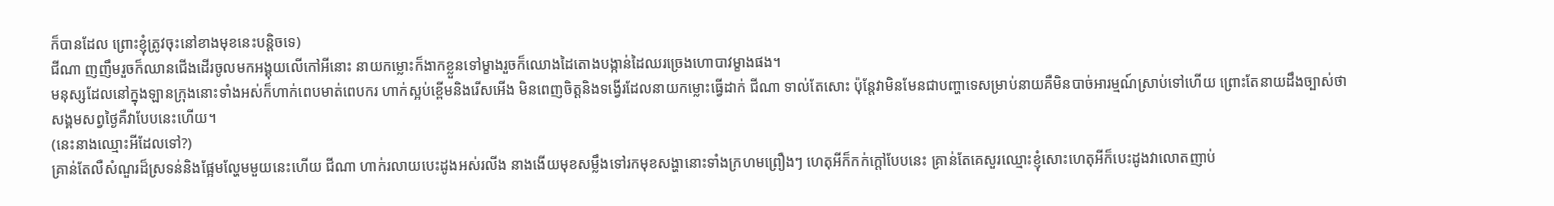ក៏បានដែល ព្រោះខ្ញុំត្រូវចុះនៅខាងមុខនេះបន្តិចទេ)
ជីណា ញញឹមរួចក៏ឈានជើងដើរចូលមកអង្គុយលើកៅអីនោះ នាយកម្លោះក៏ងាកខ្លួនទៅម្ខាងរួចក៏ឈោងដៃតោងបង្កាន់ដៃឈរច្រេងហោបាវម្ខាងផង។
មនុស្សដែលនៅក្នុងឡានក្រុងនោះទាំងអស់ក៏ហាក់ពេបមាត់ពេបករ ហាក់ស្អប់ខ្ពើមនិងរើសអើង មិនពេញចិត្តនិងទង្វើរដែលនាយកម្លោះធ្វើដាក់ ជីណា ទាល់តែសោះ ប៉ុន្តែវាមិនមែនជាបញ្ហាទេសម្រាប់នាយគឺមិនបាច់អារម្មណ៍ស្រាប់ទៅហើយ ព្រោះតែនាយដឹងច្បាស់ថាសង្គមសព្វថ្ងៃគឺវាបែបនេះហើយ។
(នេះនាងឈ្មោះអីដែលទៅ?)
គ្រាន់តែលឺសំណួរដ៏ស្រទន់និងផ្អែមល្ហែមមួយនេះហើយ ជីណា ហាក់រលាយបេះដូងអស់រលីង នាងងើយមុខសម្លឹងទៅរកមុខសង្ហានោះទាំងក្រហមព្រឿងៗ ហេតុអីក៏កក់ក្តៅបែបនេះ គ្រាន់តែគេសួរឈ្មោះខ្ញុំសោះហេតុអីក៏បេះដូងវាលោតញាប់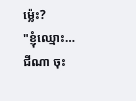ម្ល៉េះ?
"ខ្ញុំឈ្មោះ… ជីណា ចុះ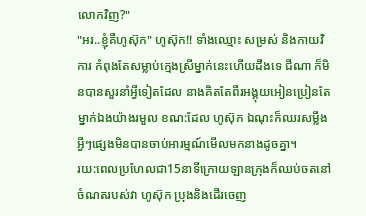លោកវិញ?"
"អរ..ខ្ញុំគឺហូស៊ុក" ហូស៊ុក!! ទាំងឈ្មោះ សម្រស់ និងកាយវិការ កំពុងតែសម្លាប់ក្មេងស្រីម្នាក់នេះហើយដឹងទេ ជីណា ក៏មិនបានសួរនាំអ្វីទៀតដែល នាងគិតតែពីរអង្គុយអៀនប្រៀនតែម្នាក់ឯងយ៉ាងរមួល ខណ:ដែល ហូស៊ុក ឯណុះក៏ឈរសម្លឹងអ្វីៗផ្សេងមិនបានចាប់អារម្មណ៍មើលមកនាងដូចគ្នា។
រយ:ពេលប្រហែលជា15នាទីក្រោយឡានក្រុងក៏ឈប់ចតនៅចំណតរបស់វា ហូស៊ុក ប្រុងនិងដើរចេញ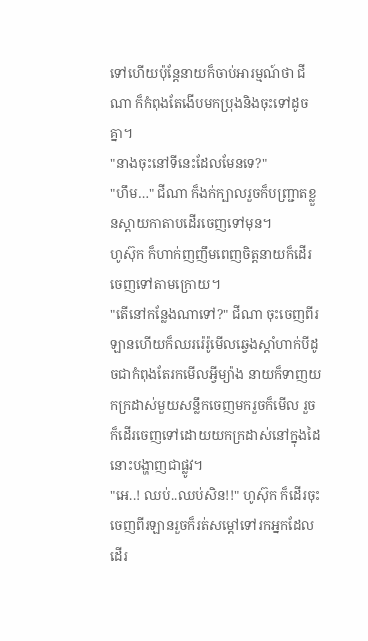ទៅហើយប៉ុន្តែនាយក៏ចាប់អារម្មណ៍ថា ជីណា ក៏កំពុងតែងើបមកប្រុងនិងចុះទៅដូចគ្នា។
"នាងចុះនៅទីនេះដែលមែនទេ?"
"ហឹម…" ជីណា ក៏ងក់ក្បាលរួចក៏បញ្ជ្រាតខ្លួនស្ពាយកាតាបដើរចេញទៅមុន។
ហូស៊ុក ក៏ហាក់ញញឹមពេញចិត្តនាយក៏ដើរចេញទៅតាមក្រោយ។
"តើនៅកន្លែងណាទៅ?" ជីណា ចុះចេញពីរឡានហើយក៏ឈររ៉េរ៉ូមើលឆ្វេងស្តាំហាក់បីដូចជាកំពុងតែរកមើលអ្វីម្យ៉ាង នាយក៏ទាញយកក្រដាស់មួយសន្លឹកចេញមករួចក៏មើល រួចក៏ដើរចេញទៅដោយយកក្រដាស់នៅក្នុងដៃនោះបង្ហាញជាផ្លូវ។
"អេ..! ឈប់..ឈប់សិន!!" ហូស៊ុក ក៏ដើរចុះចេញពីរឡានរួចក៏រត់សម្តៅទៅរកអ្នកដែលដើរ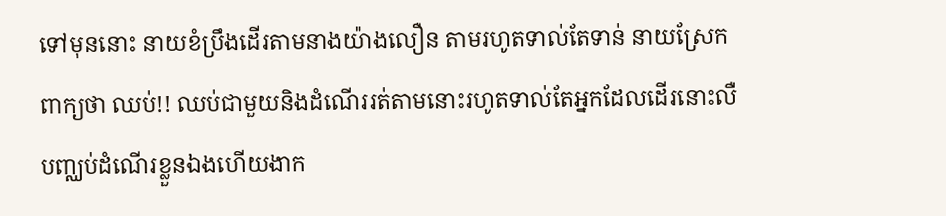ទៅមុននោះ នាយខំប្រឹងដើរតាមនាងយ៉ាងលឿន តាមរហូតទាល់តែទាន់ នាយស្រែកពាក្យថា ឈប់!! ឈប់ជាមួយនិងដំណើររត់តាមនោះរហូតទាល់តែអ្នកដែលដើរនោះលឺបញ្ឈប់ដំណើរខ្លួនឯងហើយងាក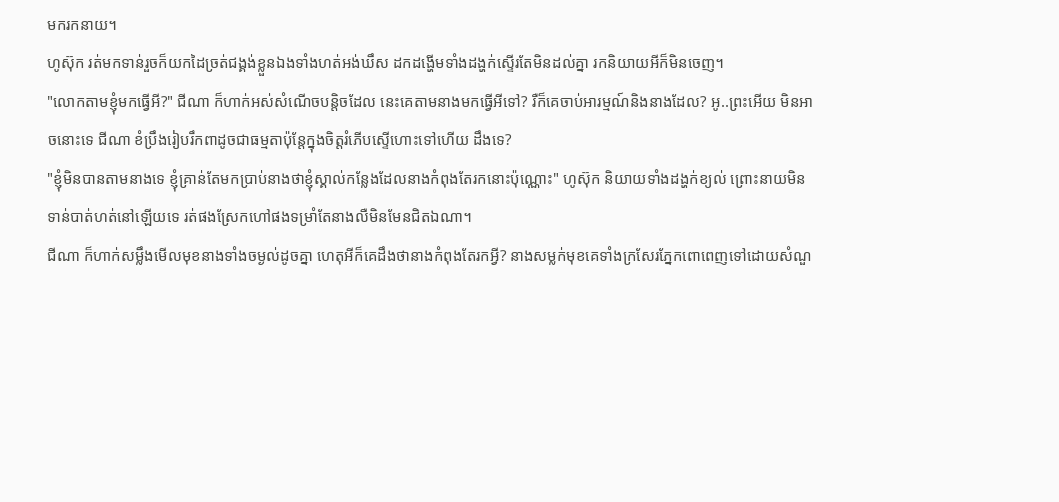មករកនាយ។
ហូស៊ុក រត់មកទាន់រួចក៏យកដៃច្រត់ជង្គង់ខ្លួនឯងទាំងហត់អង់ឃឹស ដកដង្ហើមទាំងដង្ហក់ស្ទើរតែមិនដល់គ្នា រកនិយាយអីក៏មិនចេញ។
"លោកតាមខ្ញុំមកធ្វើអី?" ជីណា ក៏ហាក់អស់សំណើចបន្តិចដែល នេះគេតាមនាងមកធ្វើអីទៅ? រឺក៏គេចាប់អារម្មណ៍និងនាងដែល? អូ..ព្រះអើយ មិនអាចនោះទេ ជីណា ខំប្រឹងរៀបរឹកពាដូចជាធម្មតាប៉ុន្តែក្នុងចិត្តរំភើបស្ទើហោះទៅហើយ ដឹងទេ?
"ខ្ញុំមិនបានតាមនាងទេ ខ្ញុំគ្រាន់តែមកប្រាប់នាងថាខ្ញុំស្គាល់កន្លែងដែលនាងកំពុងតែរកនោះប៉ុណ្ណោះ" ហូស៊ុក និយាយទាំងដង្ហក់ខ្យល់ ព្រោះនាយមិនទាន់បាត់ហត់នៅឡើយទេ រត់ផងស្រែកហៅផងទម្រាំតែនាងលឺមិនមែនជិតឯណា។
ជីណា ក៏ហាក់សម្លឹងមើលមុខនាងទាំងចម្ងល់ដូចគ្នា ហេតុអីក៏គេដឹងថានាងកំពុងតែរកអ្វី? នាងសម្លក់មុខគេទាំងក្រសែរភ្នែកពោពេញទៅដោយសំណួ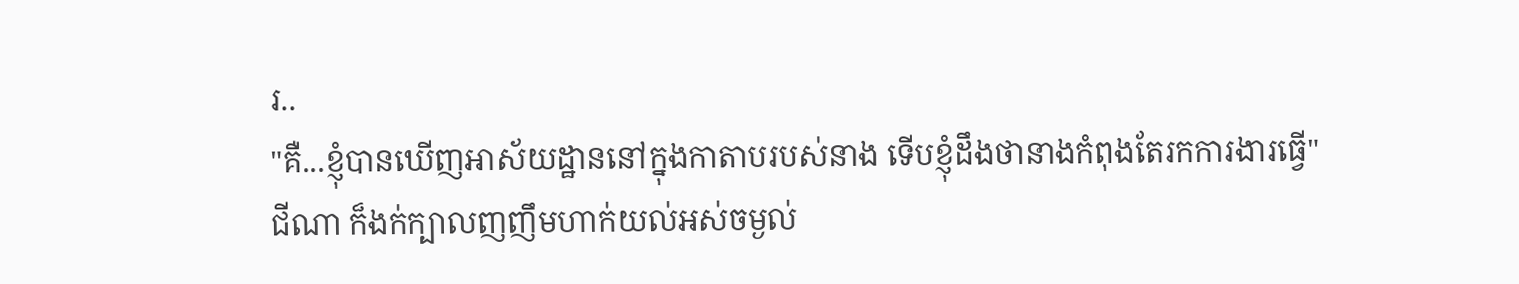រ..
"គឺ...ខ្ញុំបានឃើញអាស័យដ្ឋាននៅក្នុងកាតាបរបស់នាង ទើបខ្ញុំដឹងថានាងកំពុងតែរកការងារធ្វើ"
ជីណា ក៏ងក់ក្បាលញញឹមហាក់យល់អស់ចម្ងល់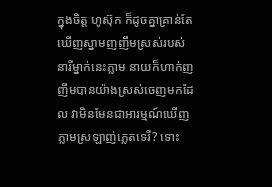ក្នុងចិត្ត ហូស៊ុក ក៏ដូចគ្នាគ្រាន់តែឃើញស្នាមញញឹមស្រស់របស់នារីម្នាក់នេះភ្លាម នាយក៏ហាក់ញញឹមបានយ៉ាងស្រស់ចេញមកដែល វាមិនមែនជាអារម្មណ៍ឃើញភ្លាមស្រឡាញ់ភ្លេតទេរឺ? ទោះ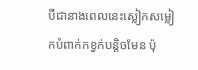បីជានាងពេលនេះស្លៀកសម្លៀកបំពាក់កខ្វក់បន្តិចមែន ប៉ុ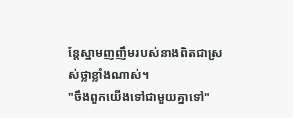ន្តែស្នាមញញឹមរបស់នាងពិតជាស្រស់ថ្លាខ្លាំងណាស់។
"ចឹងពួកយើងទៅជាមួយគ្នាទៅ"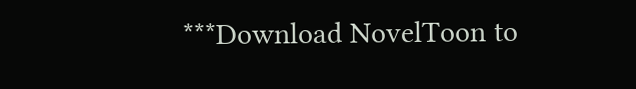***Download NovelToon to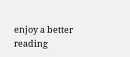enjoy a better reading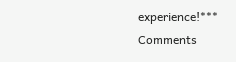experience!***
Comments